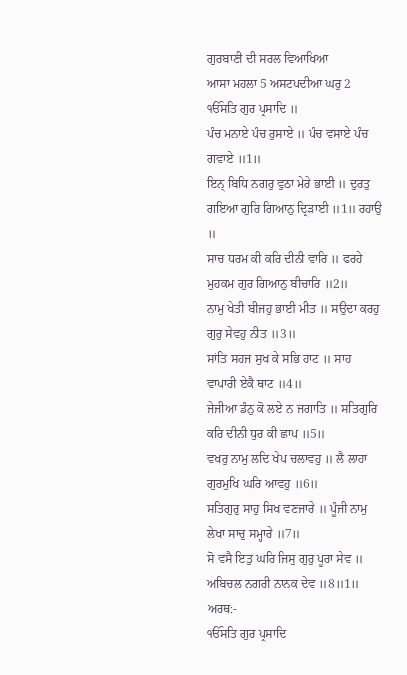ਗੁਰਬਾਣੀ ਦੀ ਸਰਲ ਵਿਆਖਿਆ
ਆਸਾ ਮਹਲਾ 5 ਅਸਟਪਦੀਆ ਘਰੁ 2
ੴਸਤਿ ਗੁਰ ਪ੍ਰਸਾਦਿ ॥
ਪੰਚ ਮਨਾਏ ਪੰਚ ਰੁਸਾਏ ॥ ਪੰਚ ਵਸਾਏ ਪੰਚ ਗਵਾਏ ॥1॥
ਇਨ੍ ਬਿਧਿ ਨਗਰੁ ਵੁਠਾ ਮੇਰੇ ਭਾਈ ॥ ਦੁਰਤੁ ਗਇਆ ਗੁਰਿ ਗਿਆਨੁ ਦ੍ਰਿੜਾਈ ॥1॥ ਰਹਾਉ ॥
ਸਾਚ ਧਰਮ ਕੀ ਕਰਿ ਦੀਨੀ ਵਾਰਿ ॥ ਫਰਹੇ ਮੁਹਕਮ ਗੁਰ ਗਿਆਨੁ ਬੀਚਾਰਿ ॥2॥
ਨਾਮੁ ਖੇਤੀ ਬੀਜਹੁ ਭਾਈ ਮੀਤ ॥ ਸਉਦਾ ਕਰਹੁ ਗੁਰੁ ਸੇਵਹੁ ਨੀਤ ॥3॥
ਸਾਂਤਿ ਸਹਜ ਸੁਖ ਕੇ ਸਭਿ ਹਾਟ ॥ ਸਾਹ ਵਾਪਾਰੀ ਏਕੈ ਥਾਟ ॥4॥
ਜੇਜੀਆ ਡੰਨੁ ਕੋ ਲਏ ਨ ਜਗਾਤਿ ॥ ਸਤਿਗੁਰਿ ਕਰਿ ਦੀਨੀ ਧੁਰ ਕੀ ਛਾਪ ॥5॥
ਵਖਰੁ ਨਾਮੁ ਲਦਿ ਖੇਪ ਚਲਾਵਹੁ ॥ ਲੈ ਲਾਹਾ ਗੁਰਮੁਖਿ ਘਰਿ ਆਵਹੁ ॥6॥
ਸਤਿਗੁਰੁ ਸਾਹੁ ਸਿਖ ਵਣਜਾਰੇ ॥ ਪੂੰਜੀ ਨਾਮੁ ਲੇਖਾ ਸਾਚੁ ਸਮ੍ਹਾਰੇ ॥7॥
ਸੋ ਵਸੈ ਇਤੁ ਘਰਿ ਜਿਸੁ ਗੁਰੁ ਪੂਰਾ ਸੇਵ ॥ ਅਬਿਚਲ ਨਗਰੀ ਨਾਨਕ ਦੇਵ ॥8॥1॥
ਅਰਥ:-
ੴਸਤਿ ਗੁਰ ਪ੍ਰਸਾਦਿ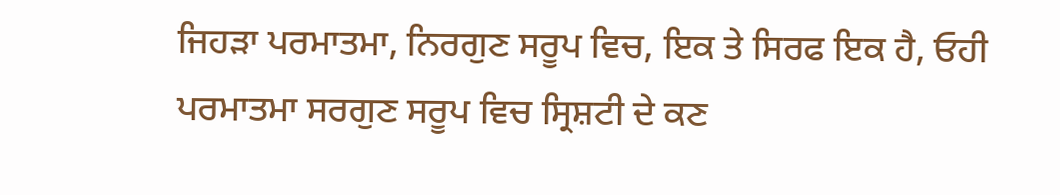ਜਿਹੜਾ ਪਰਮਾਤਮਾ, ਨਿਰਗੁਣ ਸਰੂਪ ਵਿਚ, ਇਕ ਤੇ ਸਿਰਫ ਇਕ ਹੈ, ਓਹੀ ਪਰਮਾਤਮਾ ਸਰਗੁਣ ਸਰੂਪ ਵਿਚ ਸ੍ਰਿਸ਼ਟੀ ਦੇ ਕਣ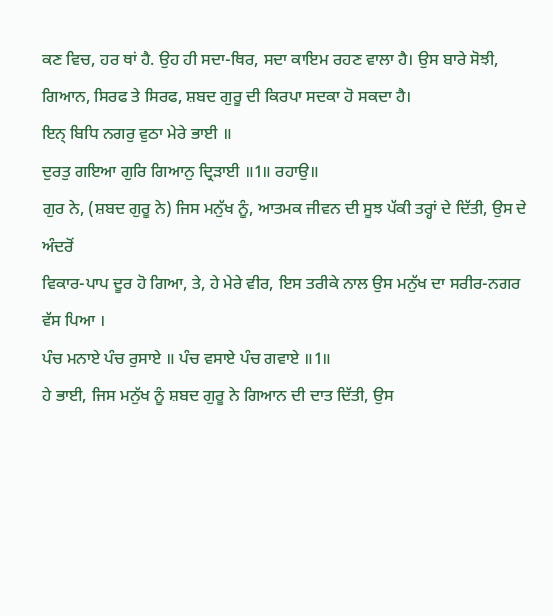ਕਣ ਵਿਚ, ਹਰ ਥਾਂ ਹੈ. ਉਹ ਹੀ ਸਦਾ-ਥਿਰ, ਸਦਾ ਕਾਇਮ ਰਹਣ ਵਾਲਾ ਹੈ। ਉਸ ਬਾਰੇ ਸੋਝੀ, ਗਿਆਨ, ਸਿਰਫ ਤੇ ਸਿਰਫ, ਸ਼ਬਦ ਗੁਰੂ ਦੀ ਕਿਰਪਾ ਸਦਕਾ ਹੋ ਸਕਦਾ ਹੈ।
ਇਨ੍ ਬਿਧਿ ਨਗਰੁ ਵੁਠਾ ਮੇਰੇ ਭਾਈ ॥
ਦੁਰਤੁ ਗਇਆ ਗੁਰਿ ਗਿਆਨੁ ਦ੍ਰਿੜਾਈ ॥1॥ ਰਹਾਉ॥
ਗੁਰ ਨੇ, (ਸ਼ਬਦ ਗੁਰੂ ਨੇ) ਜਿਸ ਮਨੁੱਖ ਨੂੰ, ਆਤਮਕ ਜੀਵਨ ਦੀ ਸੂਝ ਪੱਕੀ ਤਰ੍ਹਾਂ ਦੇ ਦਿੱਤੀ, ਉਸ ਦੇ ਅੰਦਰੋਂ
ਵਿਕਾਰ-ਪਾਪ ਦੂਰ ਹੋ ਗਿਆ, ਤੇ, ਹੇ ਮੇਰੇ ਵੀਰ, ਇਸ ਤਰੀਕੇ ਨਾਲ ਉਸ ਮਨੁੱਖ ਦਾ ਸਰੀਰ-ਨਗਰ ਵੱਸ ਪਿਆ ।
ਪੰਚ ਮਨਾਏ ਪੰਚ ਰੁਸਾਏ ॥ ਪੰਚ ਵਸਾਏ ਪੰਚ ਗਵਾਏ ॥1॥
ਹੇ ਭਾਈ, ਜਿਸ ਮਨੁੱਖ ਨੂੰ ਸ਼ਬਦ ਗੁਰੂ ਨੇ ਗਿਆਨ ਦੀ ਦਾਤ ਦਿੱਤੀ, ਉਸ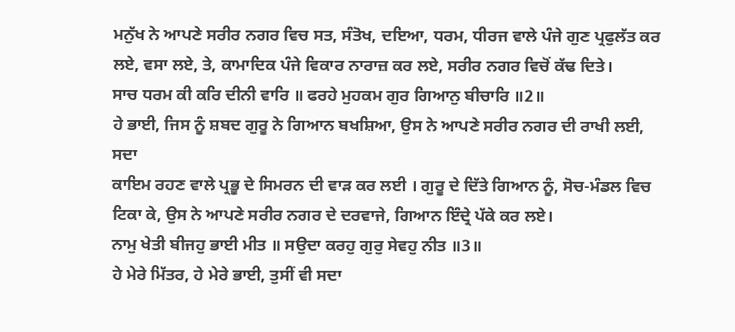ਮਨੁੱਖ ਨੇ ਆਪਣੇ ਸਰੀਰ ਨਗਰ ਵਿਚ ਸਤ, ਸੰਤੋਖ, ਦਇਆ, ਧਰਮ, ਧੀਰਜ ਵਾਲੇ ਪੰਜੇ ਗੁਣ ਪ੍ਰਫੁਲੱਤ ਕਰ ਲਏ, ਵਸਾ ਲਏ, ਤੇ, ਕਾਮਾਦਿਕ ਪੰਜੇ ਵਿਕਾਰ ਨਾਰਾਜ਼ ਕਰ ਲਏ, ਸਰੀਰ ਨਗਰ ਵਿਚੋਂ ਕੱਢ ਦਿਤੇ।
ਸਾਚ ਧਰਮ ਕੀ ਕਰਿ ਦੀਨੀ ਵਾਰਿ ॥ ਫਰਹੇ ਮੁਹਕਮ ਗੁਰ ਗਿਆਨੁ ਬੀਚਾਰਿ ॥2॥
ਹੇ ਭਾਈ, ਜਿਸ ਨੂੰ ਸ਼ਬਦ ਗੁਰੂ ਨੇ ਗਿਆਨ ਬਖਸ਼ਿਆ, ਉਸ ਨੇ ਆਪਣੇ ਸਰੀਰ ਨਗਰ ਦੀ ਰਾਖੀ ਲਈ, ਸਦਾ
ਕਾਇਮ ਰਹਣ ਵਾਲੇ ਪ੍ਰਭੂ ਦੇ ਸਿਮਰਨ ਦੀ ਵਾੜ ਕਰ ਲਈ । ਗੁਰੂ ਦੇ ਦਿੱਤੇ ਗਿਆਨ ਨੂੰ, ਸੋਚ-ਮੰਡਲ ਵਿਚ
ਟਿਕਾ ਕੇ, ਉਸ ਨੇ ਆਪਣੇ ਸਰੀਰ ਨਗਰ ਦੇ ਦਰਵਾਜੇ, ਗਿਆਨ ਇੰਦ੍ਰੇ ਪੱਕੇ ਕਰ ਲਏ।
ਨਾਮੁ ਖੇਤੀ ਬੀਜਹੁ ਭਾਈ ਮੀਤ ॥ ਸਉਦਾ ਕਰਹੁ ਗੁਰੁ ਸੇਵਹੁ ਨੀਤ ॥3॥
ਹੇ ਮੇਰੇ ਮਿੱਤਰ, ਹੇ ਮੇਰੇ ਭਾਈ, ਤੁਸੀਂ ਵੀ ਸਦਾ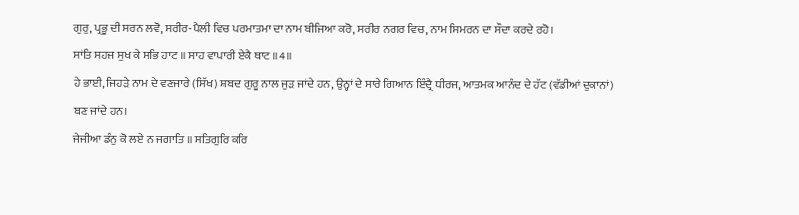ਗੁਰੁ, ਪ੍ਰਭੂ ਦੀ ਸਰਨ ਲਵੋ, ਸਰੀਰ-ਪੈਲੀ ਵਿਚ ਪਰਮਾਤਮਾ ਦਾ ਨਾਮ ਬੀਜਿਆ ਕਰੋ, ਸਰੀਰ ਨਗਰ ਵਿਚ, ਨਾਮ ਸਿਮਰਨ ਦਾ ਸੌਦਾ ਕਰਦੇ ਰਹੋ।
ਸਾਂਤਿ ਸਹਜ ਸੁਖ ਕੇ ਸਭਿ ਹਾਟ ॥ ਸਾਹ ਵਾਪਾਰੀ ਏਕੈ ਥਾਟ ॥4॥
ਹੇ ਭਾਈ, ਜਿਹੜੇ ਨਾਮ ਦੇ ਵਣਜਾਰੇ (ਸਿੱਖ) ਸ਼ਬਦ ਗੁਰੂ ਨਾਲ ਜੁੜ ਜਾਂਦੇ ਹਨ, ਉਨ੍ਹਾਂ ਦੇ ਸਾਰੇ ਗਿਆਨ ਇੰਦ੍ਰੈ ਧੀਰਜ, ਆਤਮਕ ਆਨੰਦ ਦੇ ਹੱਟ (ਵੱਡੀਆਂ ਦੁਕਾਨਾਂ) ਬਣ ਜਾਂਦੇ ਹਨ।
ਜੇਜੀਆ ਡੰਨੁ ਕੋ ਲਏ ਨ ਜਗਾਤਿ ॥ ਸਤਿਗੁਰਿ ਕਰਿ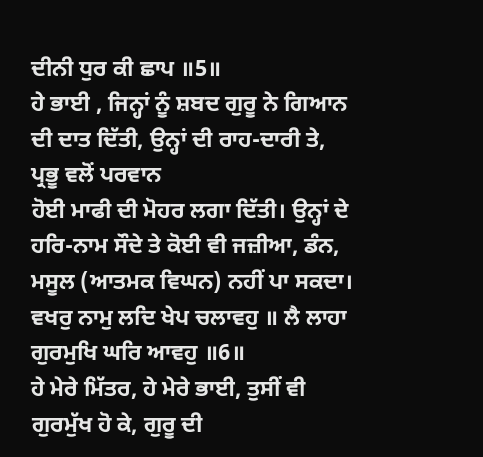ਦੀਨੀ ਧੁਰ ਕੀ ਛਾਪ ॥5॥
ਹੇ ਭਾਈ , ਜਿਨ੍ਹਾਂ ਨੂੰ ਸ਼ਬਦ ਗੁਰੂ ਨੇ ਗਿਆਨ ਦੀ ਦਾਤ ਦਿੱਤੀ, ਉਨ੍ਹਾਂ ਦੀ ਰਾਹ-ਦਾਰੀ ਤੇ, ਪ੍ਰਭੂ ਵਲੋਂ ਪਰਵਾਨ
ਹੋਈ ਮਾਫੀ ਦੀ ਮੋਹਰ ਲਗਾ ਦਿੱਤੀ। ਉਨ੍ਹਾਂ ਦੇ ਹਰਿ-ਨਾਮ ਸੌਦੇ ਤੇ ਕੋਈ ਵੀ ਜਜ਼ੀਆ, ਡੰਨ, ਮਸੂਲ (ਆਤਮਕ ਵਿਘਨ) ਨਹੀਂ ਪਾ ਸਕਦਾ।
ਵਖਰੁ ਨਾਮੁ ਲਦਿ ਖੇਪ ਚਲਾਵਹੁ ॥ ਲੈ ਲਾਹਾ ਗੁਰਮੁਖਿ ਘਰਿ ਆਵਹੁ ॥6॥
ਹੇ ਮੇਰੇ ਮਿੱਤਰ, ਹੇ ਮੇਰੇ ਭਾਈ, ਤੁਸੀਂ ਵੀ ਗੁਰਮੁੱਖ ਹੋ ਕੇ, ਗੁਰੂ ਦੀ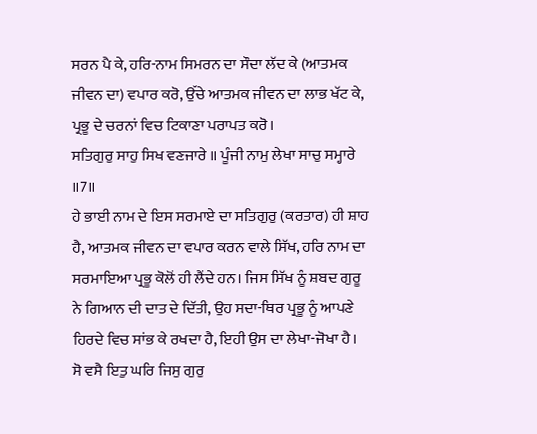ਸਰਨ ਪੈ ਕੇ, ਹਰਿ-ਨਾਮ ਸਿਮਰਨ ਦਾ ਸੌਦਾ ਲੱਦ ਕੇ (ਆਤਮਕ ਜੀਵਨ ਦਾ) ਵਪਾਰ ਕਰੋ, ਉੱਚੇ ਆਤਮਕ ਜੀਵਨ ਦਾ ਲਾਭ ਖੱਟ ਕੇ, ਪ੍ਰਭੂ ਦੇ ਚਰਨਾਂ ਵਿਚ ਟਿਕਾਣਾ ਪਰਾਪਤ ਕਰੋ।
ਸਤਿਗੁਰੁ ਸਾਹੁ ਸਿਖ ਵਣਜਾਰੇ ॥ ਪੂੰਜੀ ਨਾਮੁ ਲੇਖਾ ਸਾਚੁ ਸਮ੍ਹਾਰੇ ॥7॥
ਹੇ ਭਾਈ ਨਾਮ ਦੇ ਇਸ ਸਰਮਾਏ ਦਾ ਸਤਿਗੁਰੁ (ਕਰਤਾਰ) ਹੀ ਸ਼ਾਹ ਹੈ, ਆਤਮਕ ਜੀਵਨ ਦਾ ਵਪਾਰ ਕਰਨ ਵਾਲੇ ਸਿੱਖ, ਹਰਿ ਨਾਮ ਦਾ ਸਰਮਾਇਆ ਪ੍ਰਭੂ ਕੋਲੋਂ ਹੀ ਲੈਂਦੇ ਹਨ। ਜਿਸ ਸਿੱਖ ਨੂੰ ਸ਼ਬਦ ਗੁਰੂ ਨੇ ਗਿਆਨ ਦੀ ਦਾਤ ਦੇ ਦਿੱਤੀ, ਉਹ ਸਦਾ-ਥਿਰ ਪ੍ਰਭੂ ਨੂੰ ਆਪਣੇ ਹਿਰਦੇ ਵਿਚ ਸਾਂਭ ਕੇ ਰਖਦਾ ਹੈ, ਇਹੀ ਉਸ ਦਾ ਲੇਖਾ-ਜੋਖਾ ਹੈ।
ਸੋ ਵਸੈ ਇਤੁ ਘਰਿ ਜਿਸੁ ਗੁਰੁ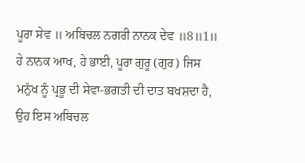ਪੂਰਾ ਸੇਵ ॥ ਅਬਿਚਲ ਨਗਰੀ ਨਾਨਕ ਦੇਵ ॥8॥1॥
ਹੇ ਨਾਨਕ ਆਖ, ਹੇ ਭਾਈ, ਪੂਰਾ ਗੁਰੂ (ਗੁਰ) ਜਿਸ ਮਨੁੱਖ ਨੂੰ ਪ੍ਰਭੂ ਦੀ ਸੇਵਾ-ਭਗਤੀ ਦੀ ਦਾਤ ਬਖਸ਼ਦਾ ਹੈ,
ਉਹ ਇਸ ਅਬਿਚਲ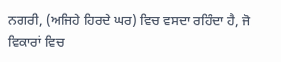ਨਗਰੀ, (ਅਜਿਹੇ ਹਿਰਦੇ ਘਰ) ਵਿਚ ਵਸਦਾ ਰਹਿੰਦਾ ਹੈ, ਜੋ ਵਿਕਾਰਾਂ ਵਿਚ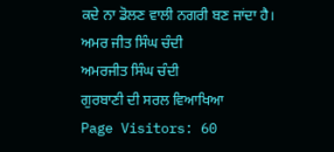ਕਦੇ ਨਾ ਡੋਲਣ ਵਾਲੀ ਨਗਰੀ ਬਣ ਜਾਂਦਾ ਹੈ।
ਅਮਰ ਜੀਤ ਸਿੰਘ ਚੰਦੀ
ਅਮਰਜੀਤ ਸਿੰਘ ਚੰਦੀ
ਗੁਰਬਾਣੀ ਦੀ ਸਰਲ ਵਿਆਖਿਆ
Page Visitors: 60